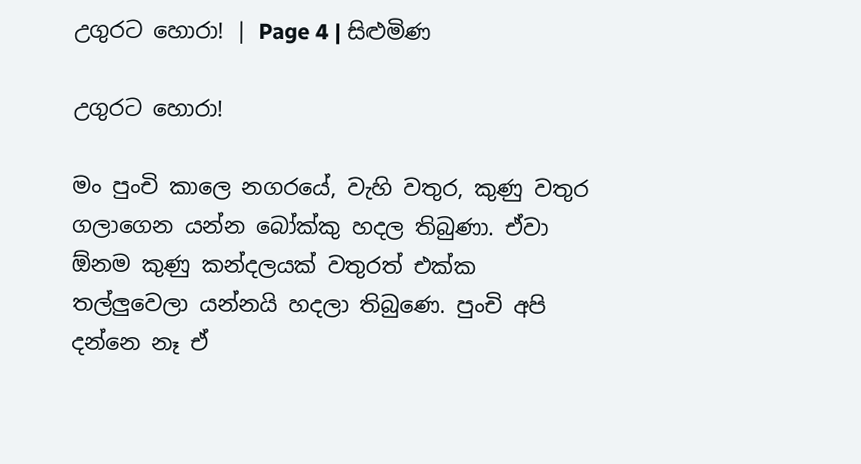උගුරට හොරා! | Page 4 | සිළුමිණ

උගුරට හොරා!

මං පුංචි කාලෙ නගරයේ, වැහි වතුර, කුණු වතුර ගලාගෙන යන්න බෝක්කු හදල තිබුණා. ඒවා ඕනම කුණු කන්දලයක් වතුරත් එක්ක තල්ලුවෙලා යන්නයි හදලා තිබුණෙ. පුංචි අපි දන්නෙ නෑ ඒ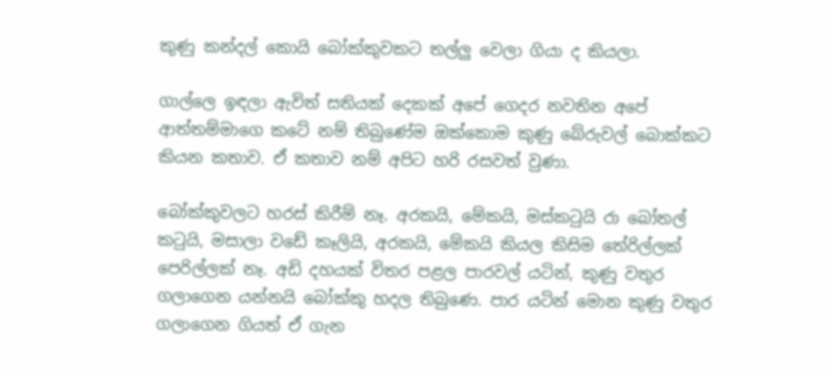කුණු කන්දල් කොයි බෝක්කුවකට තල්ලු වෙලා ගියා ද කියලා.

ගාල්ලෙ ඉඳලා ඇවිත් සතියක් දෙකක් අපේ ගෙදර නවතින අපේ ආත්තම්මාගෙ කටේ නම් තිබුණේම ඔක්කොම කුණු බේරුවල් බොක්කට කියන කතාව. ඒ කතාව නම් අපිට හරි රසවත් වුණා.

බෝක්කුවලට හරස් කිරීම් නෑ. අරකයි, මේකයි, මස්කටුයි රා බෝතල් කටුයි, මසාලා වඩේ කෑලියි, අරකයි, මේකයි කියල කිසිම තේරිල්ලක් පෙරිල්ලක් නෑ. අඩි දහයක් විතර පළල පාරවල් යටින්, කුණු වතුර ගලාගෙන යන්නයි බෝක්කු හදල තිබුණෙ. පාර යටින් මොන කුණු වතුර ගලාගෙන ගියත් ඒ ගැන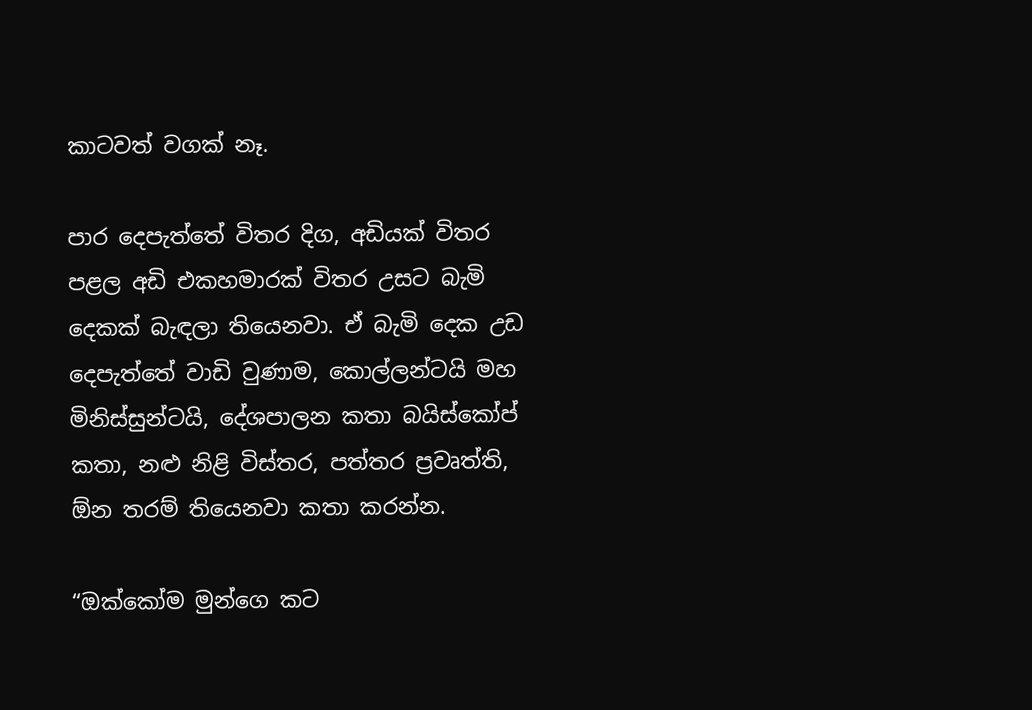කාටවත් වගක් නෑ.

පාර දෙපැත්තේ විතර දිග, අඩියක් විතර පළල අඩි එකහමාරක් විතර උසට බැමි දෙකක් බැඳලා තියෙනවා. ඒ බැමි දෙක උඩ දෙපැත්තේ වාඩි වුණාම, කොල්ලන්ටයි මහ මිනිස්සුන්ටයි, දේශපාලන කතා බයිස්කෝප් කතා, නළු නිළි විස්තර, පත්තර ප්‍රවෘත්ති, ඕන තරම් තියෙනවා කතා කරන්න.

“ඔක්කෝම මුන්ගෙ කට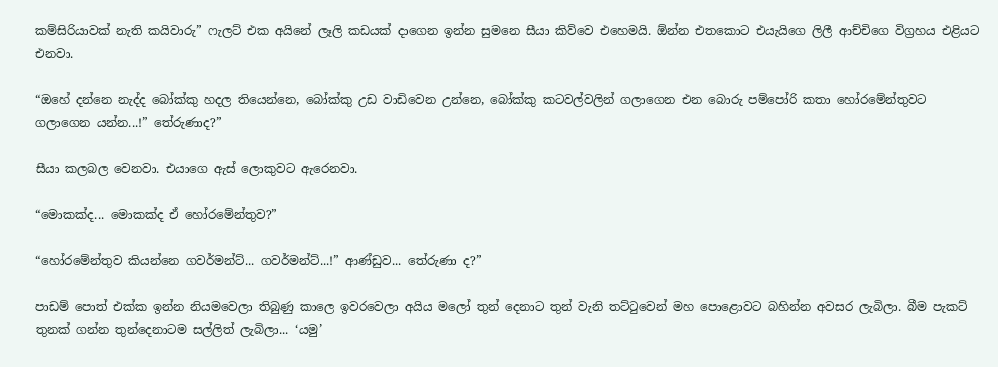කම්සිරියාවක් නැති කයිවාරු” ෆැලට් එක අයිනේ ලෑලි කඩයක් දාගෙන ඉන්න සුමනෙ සීයා කිව්වෙ එහෙමයි. ඕන්න එතකොට එයැයිගෙ ලිලී ආච්චිගෙ විග්‍රහය එළියට එනවා.

“ඔහේ දන්නෙ නැද්ද බෝක්කු හදල තියෙන්නෙ, බෝක්කු උඩ වාඩිවෙන උන්නෙ, බෝක්කු කටවල්වලින් ගලාගෙන එන බොරු පම්පෝරි කතා හෝරමේන්තුවට ගලාගෙන යන්න...!” තේරුණාද?”

සීයා කලබල වෙනවා. එයාගෙ ඇස් ලොකුවට ඇරෙනවා.

“මොකක්ද... මොකක්ද ඒ හෝරමේන්තුව?”

“හෝරමේන්තුව කියන්නෙ ගවර්මන්ට්... ගවර්මන්ට්...!” ආණ්ඩුව... තේරුණා ද?”

පාඩම් පොත් එක්ක ඉන්න නියමවෙලා තිබුණු කාලෙ ඉවරවෙලා අයිය මලෝ තුන් දෙනාට තුන් වැනි තට්ටුවෙන් මහ පොළොවට බහින්න අවසර ලැබිලා. බීම පැකට් තුනක් ගන්න තුන්දෙනාටම සල්ලිත් ලැබිලා... ‘යමු’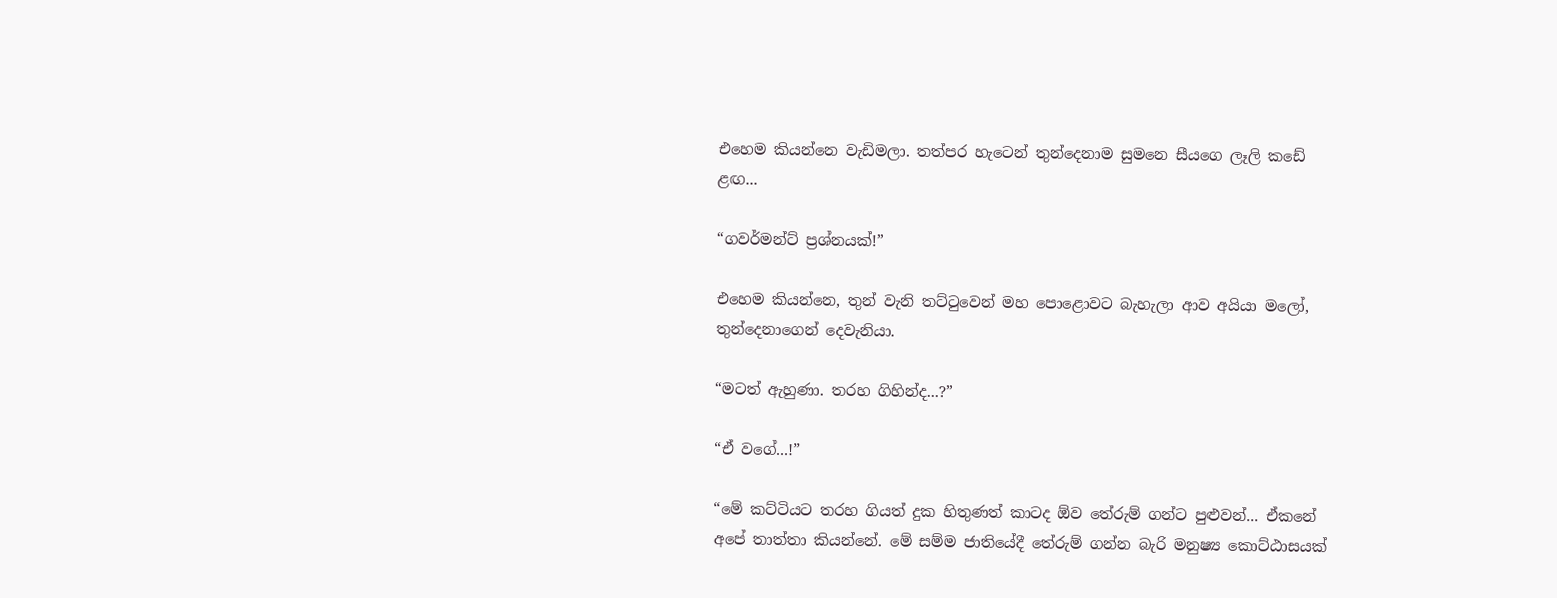එහෙම කියන්නෙ වැඩිමලා. තත්පර හැටෙන් තුන්දෙනාම සුමනෙ සීයගෙ ලෑලි කඩේ ළඟ...

“ගවර්මන්ට් ප්‍රශ්නයක්!”

එහෙම කියන්නෙ, තුන් වැනි තට්ටුවෙන් මහ පොළොවට බැහැලා ආව අයියා මලෝ, තුන්දෙනාගෙන් දෙවැනියා.

“මටත් ඇහුණා. තරහ ගිහින්ද...?”

“ඒ වගේ...!”

“මේ කට්ටියට තරහ ගියත් දුක හිතුණත් කාටද ඕව තේරුම් ගන්ට පුළුවන්... ඒකනේ අපේ තාත්තා කියන්නේ. මේ සම්ම ජාතියේදී තේරුම් ගන්න බැරි මනුෂ්‍ය කොට්ඨාසයක්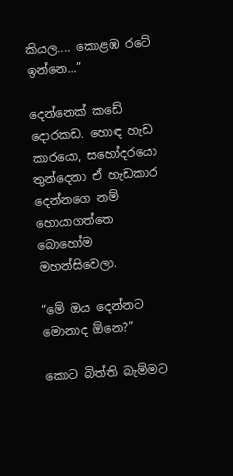කියල.... කොළඹ ර‍ටේ ඉන්නෙ...”

දෙන්නෙක් කඩේ දොරකඩ. හොඳ හැඩ කාරයො, සහෝදරයො තුන්දෙනා ඒ හැඩකාර දෙන්නගෙ නම් හොයාගත්තෙ බොහෝම මහන්සිවෙලා.

“මේ ඔය දෙන්නට මොනාද ඕනෙ?”

කොට බිත්ති බැම්මට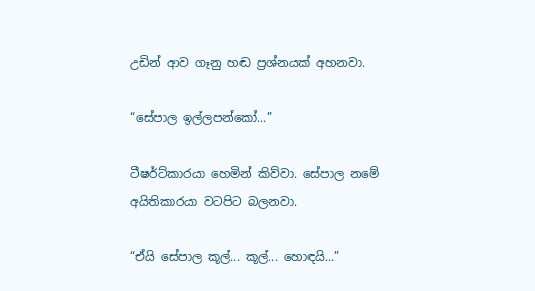උ‍ඩින් ආව ගෑනු හඬ ප්‍රශ්නයක් අහනවා.

“සේපාල ඉල්ලපන්කෝ...”

ටීෂර්ට්කාරයා හෙමින් කිව්වා. සේපාල නමේ අයිතිකාරයා වටපිට බලනවා.

“ඒයි සේපාල කූල්... කූල්... හොඳයි...”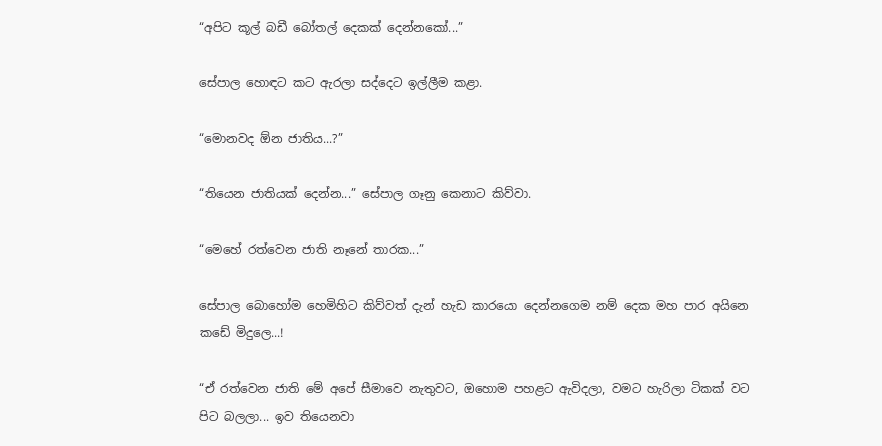“අපිට කූල් බඩී බෝතල් දෙකක් දෙන්නකෝ...”

සේපාල හොඳට කට ඇරලා සද්දෙට ඉල්ලීම කළා.

“මොනවද ඕන ජාතිය...?”

“තියෙන ජාතියක් දෙන්න...” සේපාල ගෑනු කෙනාට කිව්වා.

“මෙහේ රත්වෙන ජාති නෑනේ තාරක...”

සේපාල බොහෝම හෙමිහිට කිව්වත් දැන් හැඩ කාරයො දෙන්නගෙම නම් දෙක මහ පාර අයිනෙ කඩේ මිදුලෙ...!

“ඒ රත්වෙන ජාති මේ අපේ සීමාවෙ නැතුවට, ඔහොම පහළට ඇවිදලා, වමට හැරිලා ටිකක් වට පිට බලලා... ඉව තියෙනවා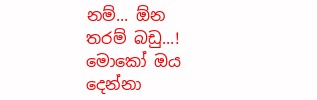නම්... ඕන තරම් බඩු...! මොකෝ ඔය දෙන්නා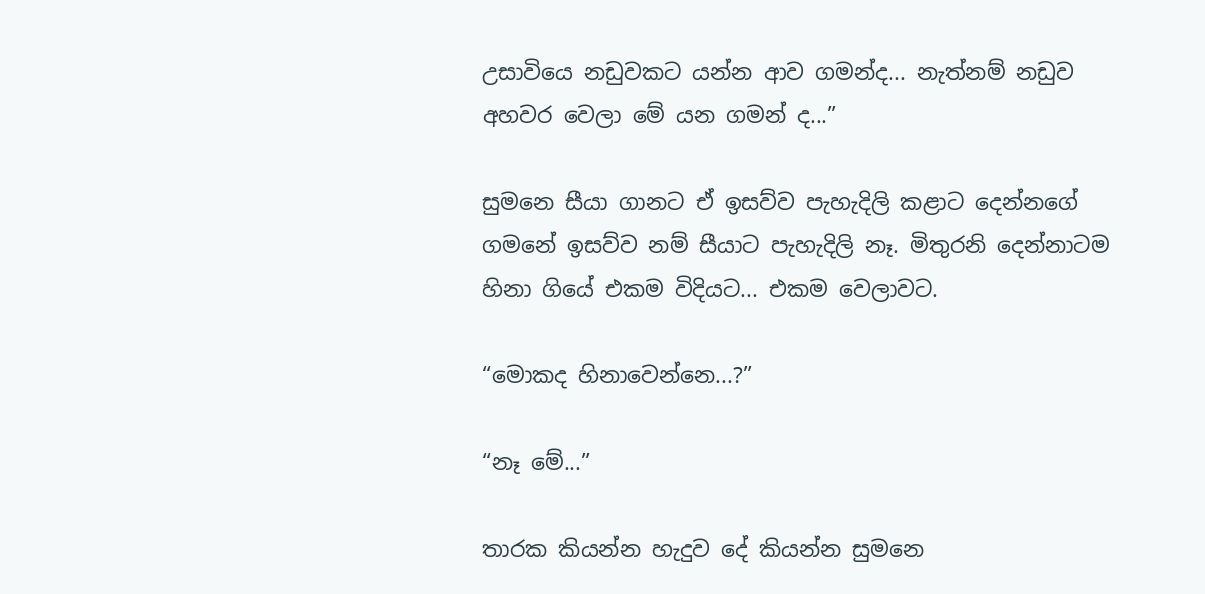උසාවියෙ නඩුවකට යන්න ආව ගමන්ද... නැත්නම් නඩුව අහවර වෙලා මේ යන ගමන් ද...”

සුමනෙ සීයා ගානට ඒ ඉසව්ව පැහැදිලි කළාට දෙන්නගේ ගමනේ ඉසව්ව නම් සීයාට පැහැදිලි නෑ. මිතුරනි දෙන්නාටම හිනා ගියේ එකම විදියට... එකම වෙලාවට.

“මොකද හිනාවෙන්නෙ...?”

“නෑ මේ...”

තාරක කියන්න හැදුව දේ කියන්න සුමනෙ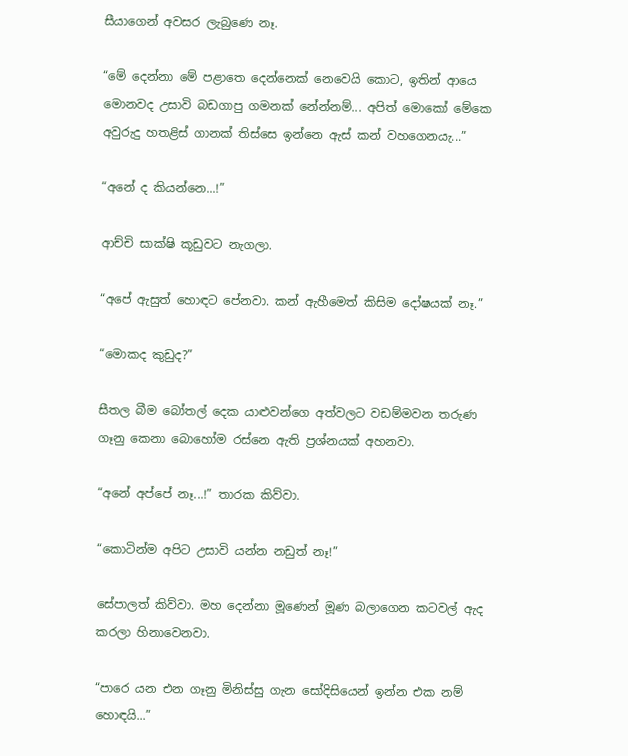සීයාගෙන් අවසර ලැබුණෙ නෑ.

“මේ දෙන්නා මේ පළාතෙ දෙන්නෙක් නෙවෙයි කොට, ඉතින් ආයෙ මොනවද උසාවි බඩගාපු ගමනක් නේන්නම්... අපිත් මොකෝ මේකෙ අවුරුදු හතළිස් ගානක් තිස්සෙ ඉන්නෙ ඇස් කන් වහගෙනයැ...”

“අනේ ද කියන්නෙ...!”

ආච්චි සාක්ෂි කූඩුවට නැගලා.

“අපේ ඇසුත් හොඳට පේනවා. කන් ඇහීමෙත් කිසිම දෝෂයක් නෑ.”

“මොකද කුඩුද?”

සීතල බීම බෝතල් දෙක යාළුවන්ගෙ අත්වලට වඩම්මවන තරුණ ගෑනු කෙනා බොහෝම රස්නෙ ඇති ප්‍රශ්නයක් අහනවා.

“අනේ අප්පේ නෑ...!” තාරක කිව්වා.

“කොටින්ම අපිට උසාවි යන්න නඩුත් නෑ!”

සේපාලත් කිව්වා. මහ දෙන්නා මූණෙන් මූණ බලාගෙන කටවල් ඇද කරලා හිනාවෙනවා.

“පාරෙ යන එන ගෑනු මිනිස්සු ගැන සෝදිසියෙන් ඉන්න එක නම් හොඳයි...”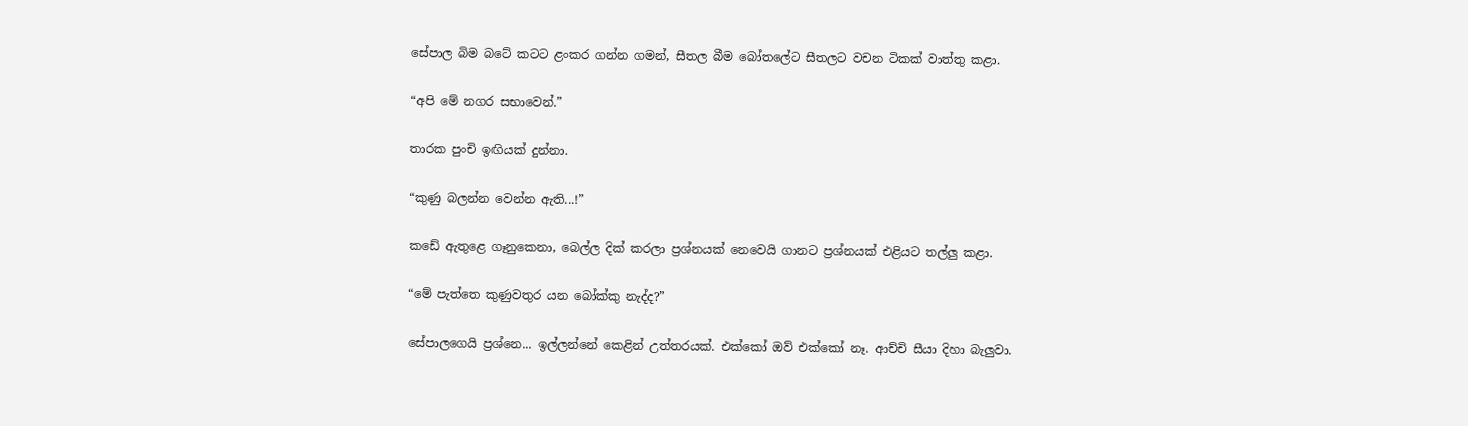සේපාල බිම බටේ කටට ළංකර ගන්න ගමන්, සීතල බීම බෝතලේට සීතලට වචන ටිකක් වාත්තු කළා.

“අපි මේ නගර සභාවෙන්.”

තාරක පුංචි ඉඟියක් දුන්නා.

“කුණු බලන්න වෙන්න ඇති...!”

කඩේ ඇතුළෙ ගෑනුකෙනා, බෙල්ල දික් කරලා ප්‍රශ්නයක් නෙවෙයි ගානට ප්‍රශ්නයක් එළියට තල්ලු කළා.

“මේ පැත්තෙ කුණුවතුර යන බෝක්කු නැද්ද?”

සේපාලගෙයි ප්‍රශ්නෙ... ඉල්ලන්නේ කෙළින් උත්තරයක්. එක්කෝ ඔව් එක්කෝ නෑ. ආච්චි සීයා දිහා බැලුවා.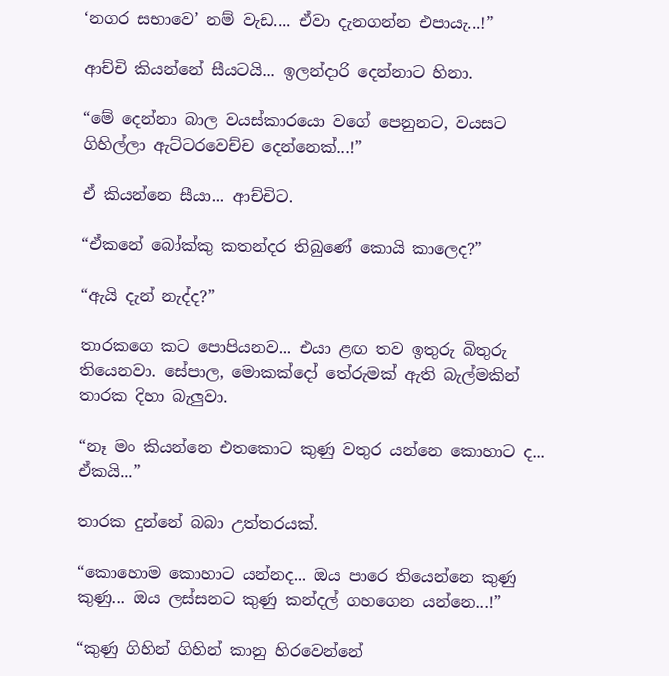‘නගර සභාවෙ’ නම් වැඩ.... ඒවා දැනගන්න එපායැ...!”

ආච්චි කියන්නේ සීයටයි... ඉලන්දාරි දෙන්නාට හිනා.

“මේ දෙන්නා බාල වයස්කාරයො වගේ පෙනුනට, වයසට ගිහිල්ලා ඇට්ටරවෙච්ච දෙන්නෙක්...!”

ඒ කියන්නෙ සීයා... ආච්චිට.

“ඒකනේ බෝක්කු කතන්දර ති‍බුණේ කොයි කාලෙද?”

“ඇයි දැන් නැද්ද?”

තාරකගෙ කට පොපියනව... එයා ළඟ තව ඉතුරු බිතුරු තියෙනවා. සේපාල, මොකක්දෝ තේරුමක් ඇති බැල්මකින් තාරක දිහා බැලුවා.

“නෑ මං කියන්නෙ එතකොට කුණු වතුර යන්නෙ කොහාට ද... ඒකයි...”

තාරක දුන්නේ බබා උත්තරයක්.

“කොහොම කොහාට යන්නද... ඔය පාරෙ තියෙන්නෙ කුණු කුණු... ඔය ලස්සනට කුණු කන්දල් ගහගෙන යන්නෙ...!”

“කුණු ගිහින් ගිහින් කානු හිරවෙන්නේ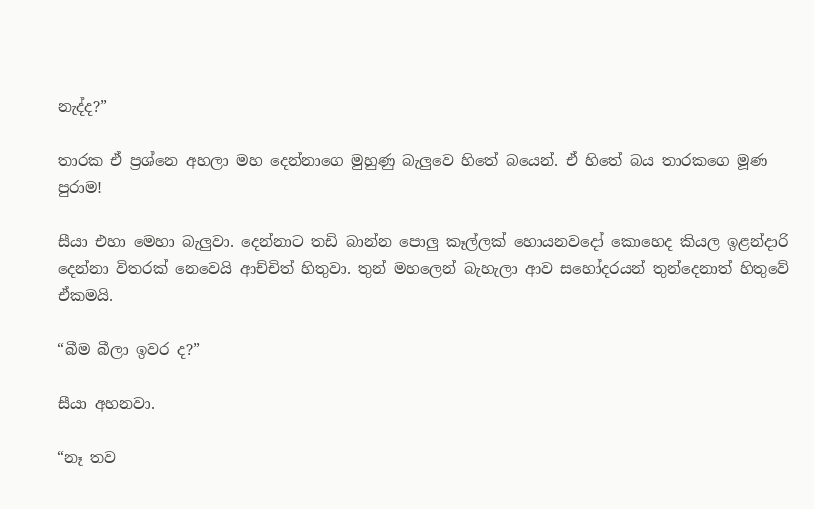නැද්ද?”

තාරක ඒ ප්‍රශ්නෙ අහලා මහ දෙන්නාගෙ මුහුණු බැලුවෙ හිතේ බයෙන්. ඒ හිතේ බය තාරකගෙ මූණ පුරාම!

සීයා එහා මෙහා බැලුවා. දෙන්නාට තඩි බාන්න පොලු කෑල්ලක් හොයනවදෝ කොහෙද කියල ඉළන්දාරි දෙන්නා විතරක් නෙවෙයි ආච්චිත් හිතුවා. තුන් මහලෙන් බැහැලා ආව සහෝදරයන් තුන්දෙනාත් හිතුවේ ඒකමයි.

“බීම බීලා ඉවර ද?”

සීයා අහනවා.

“නෑ තව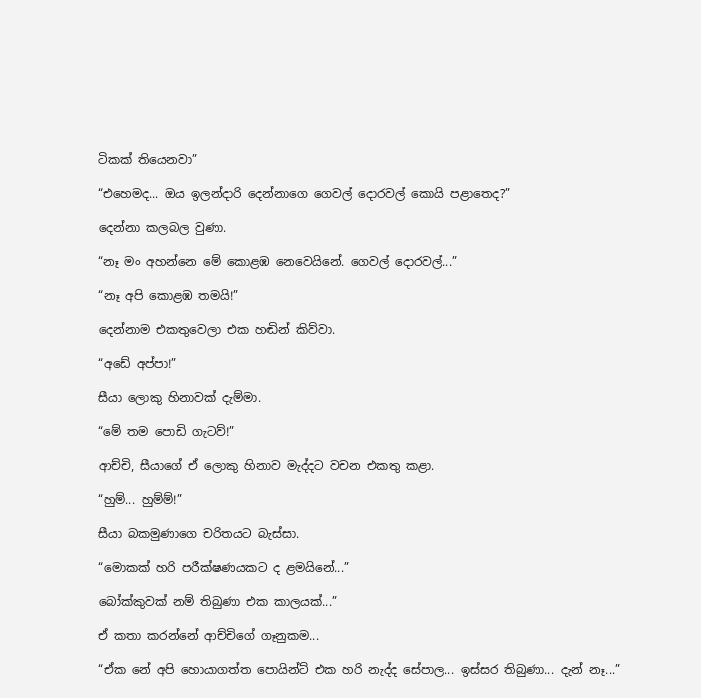ටිකක් තියෙනවා”

“එහෙමද... ඔය ඉලන්දාරි දෙන්නාගෙ ගෙවල් දොරවල් කොයි පළාතෙද?”

දෙන්නා කලබල වුණා.

“නෑ මං අහන්නෙ මේ කොළඹ නෙවෙයිනේ. ගෙවල් දොරවල්...”

“නෑ අපි කොළඹ තමයි!”

දෙන්නාම එකතුවෙලා එක හඬින් කිව්වා.

“අඩේ අප්පා!”

සීයා ලොකු හිනාවක් දැම්මා.

“මේ තම පොඩි ගැටව්!”

ආච්චි, සීයාගේ ඒ ලොකු හිනාව මැද්දට වචන එකතු කළා.

“හුම්... හුම්ම්!”

සීයා බකමුණාගෙ චරිතයට බැස්සා.

“මොකක් හරි පරීක්ෂණයකට ද ළමයිනේ...”

බෝක්කුවක් නම් තිබුණා එක කාලයක්...”

ඒ කතා කරන්නේ ආච්චිගේ ගෑනුකම...

“ඒක නේ ‍අපි හොයාගත්ත පොයින්ට් එක හරි නැද්ද සේපාල... ඉස්සර තිබුණා... දැන් නෑ...”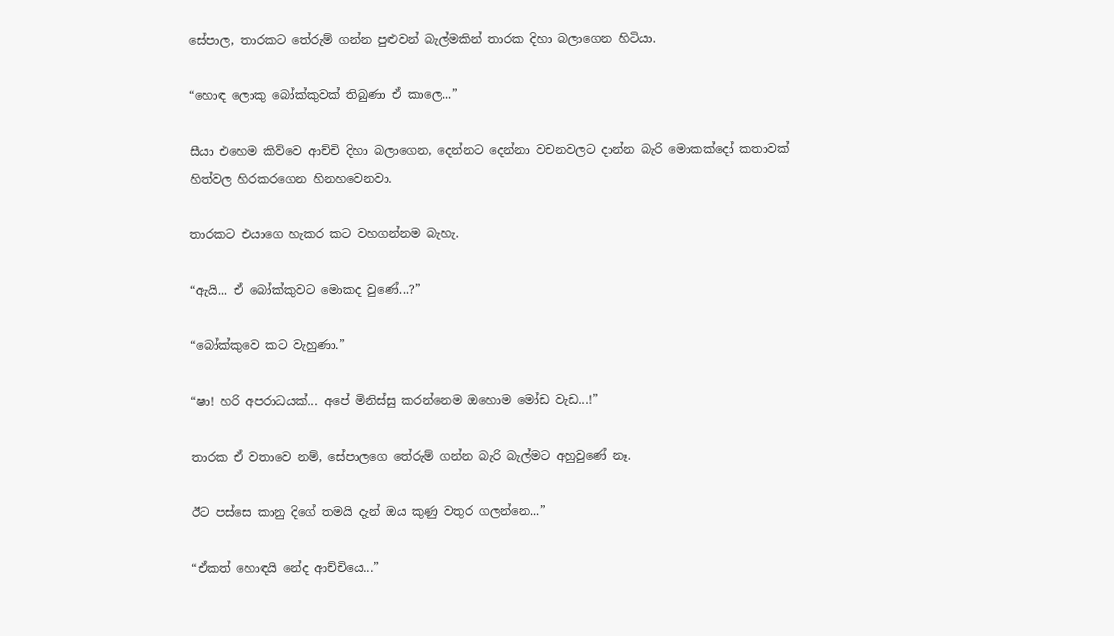සේපාල, තාරකට තේරුම් ගන්න පුළුවන් බැල්මකින් තාරක දිහා බලාගෙන හිටියා.

“හොඳ ලොකු බෝක්කුවක් තිබුණා ඒ කාලෙ...”

සීයා එහෙම කිව්වෙ ආච්චි දිහා බලාගෙන, දෙන්නට දෙන්නා වචනවලට ‍දාන්න බැරි මොකක්දෝ කතාවක් හිත්වල හිර‍කරගෙන හිනහවෙනවා.

තාරකට එයාගෙ හැකර කට වහගන්නම බැහැ.

“ඇයි... ඒ බෝක්කුවට මොකද වුණේ...?”

“බෝක්කුවෙ කට වැහුණා.”

“ෂා! හරි අපරාධයක්... අපේ මිනිස්සු කරන්නෙම ඔහොම මෝඩ වැඩ...!”

තාරක ඒ වතාවෙ නම්, සේපාලගෙ තේරුම් ගන්න බැරි බැල්මට අහුවුණේ නෑ.

ඊට පස්සෙ කානු දිගේ තමයි දැන් ඔය කුණු වතුර ගලන්නෙ...”

“ඒකත් හොඳයි නේද ආච්චියෙ...”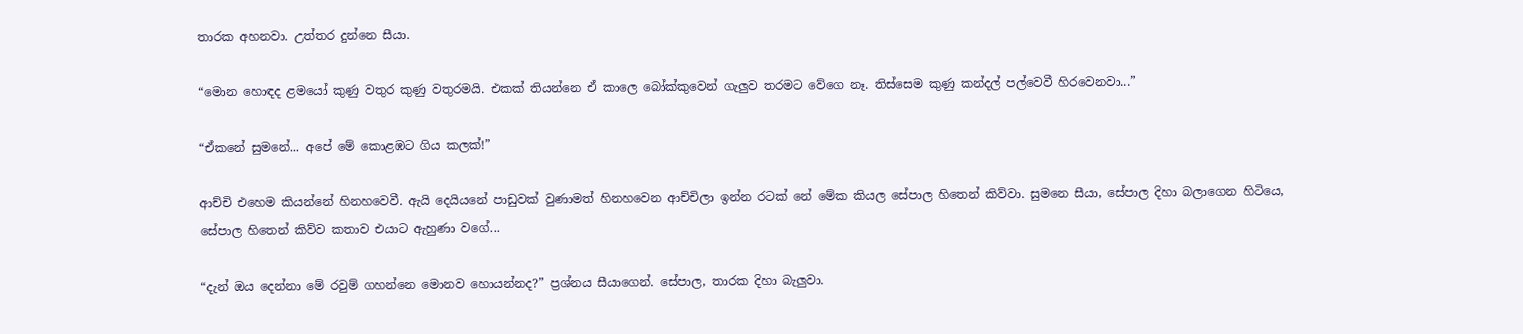තාරක අහනවා. උත්තර දුන්නෙ සීයා.

“මොන හොඳද ළමයෝ කුණු වතුර කුණු වතුරමයි. එකක් තියන්නෙ ඒ කාලෙ බෝක්කුවෙන් ගැලුව තරමට වේගෙ නෑ. තිස්සෙම කුණු කන්දල් පල්වෙවී හිරවෙනවා...”

“ඒකනේ සුමනේ... අපේ මේ කොළඹට ගිය කලක්!”

ආච්චි එහෙම කියන්නේ හිනහවෙවී. ඇයි දෙයියනේ පාඩුවක් වුණාමත් හිනහවෙන ආච්චිලා ඉන්න රටක් නේ මේක කියල සේපාල හිතෙන් කිව්වා. සුමනෙ සීයා, සේපාල දිහා බලාගෙන හිටියෙ, සේපාල හිතෙන් කිව්ව කතාව එයාට ඇහුණා වගේ...

“දැන් ඔය දෙන්නා මේ රවුම් ගහන්නෙ මොනව හොයන්නද?” ප්‍රශ්නය සීයාගෙන්. සේපාල, තාරක දිහා බැලුවා.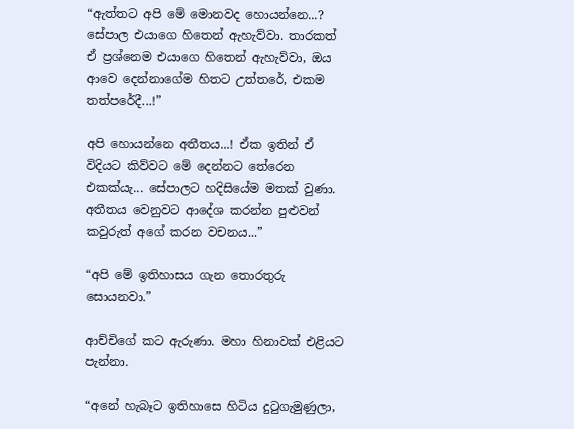“ඇත්තට අපි මේ මොනවද හොයන්නෙ...? සේපාල එයාගෙ හිතෙන් ඇහැව්වා. තාරකත් ඒ ප්‍රශ්නෙම එයාගෙ හිතෙන් ඇහැව්වා, ඔය ආවෙ දෙන්නාගේම හිතට උත්තරේ, එකම තත්පරේදී...!”

අපි හොයන්නෙ අතීතය...! ඒක ඉතින් ඒ විදියට කිව්වට මේ දෙන්නට තේරෙන එකක්යැ... සේපාලට හදිසියේම මතක් වුණා. අතීතය වෙනුවට ආදේශ කරන්න පුළුවන් කවුරුත් අගේ කරන වචනය...”

“අපි මේ ඉතිහාසය ගැන තොරතුරු සොයනවා.”

ආච්චිගේ කට ඇරුණා. මහා හිනාවක් එළියට පැන්නා.

“අනේ හැබෑට ඉතිහාසෙ හිටිය දුටුගැමුණුලා,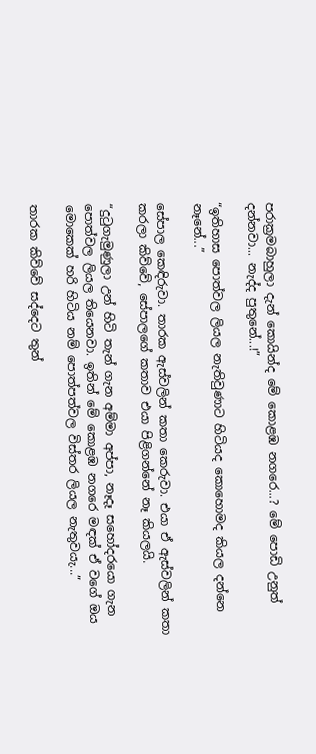පරාක්‍රමබාහුලා දැන් කොයින්ද මේ කොළඹ නගරෙ...? මේ පොඩි උනුත් දන්නවා... නැද්ද පුතුනේ...!”

“ඉතිහාස පොත්වල ලියල නැතිවුණාට හිටියද කොහොමද කියල දන්නෙ නෑනේ...”

සේපාල කෙඳිරුවා. තාරක ඇස්වලින් කතා කෙරුවා. එයා ඒ ඇස්වලින් කතා කරලා කිව්වේ, සේපාලගේ කතාව එයා පිළිගන්නේ නෑ කියලයි.

“දුටුගැමුණුලා උන් හිටි තැන් ගැන අම්මා අප්පා, නෑදෑ සහෝදරයො ගැන පොත්වල ලියල තියෙනවා. ඉතින් මේ කොළඹ නගරෙ මඳක් ඒ වගේ ඔය මොකෙක් හරි හිටිය නම් පොත්පත්වල විස්තර ලියල නැතුවයැ...”

තාරක කිව්වේ සද්දෙට තුන්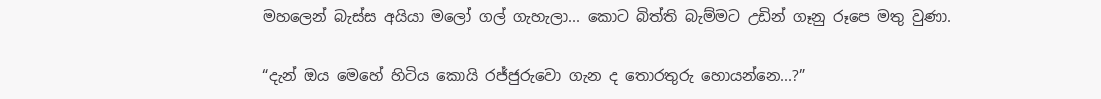මහලෙන් බැස්ස අයියා මලෝ ගල් ගැහැලා... කොට බිත්ති බැම්මට උඩින් ගෑනු රූපෙ මතු වුණා.

“දැන් ඔය මෙහේ හිටිය කොයි රජ්ජුරුවො ගැන ද තොරතුරු හොයන්නෙ...?”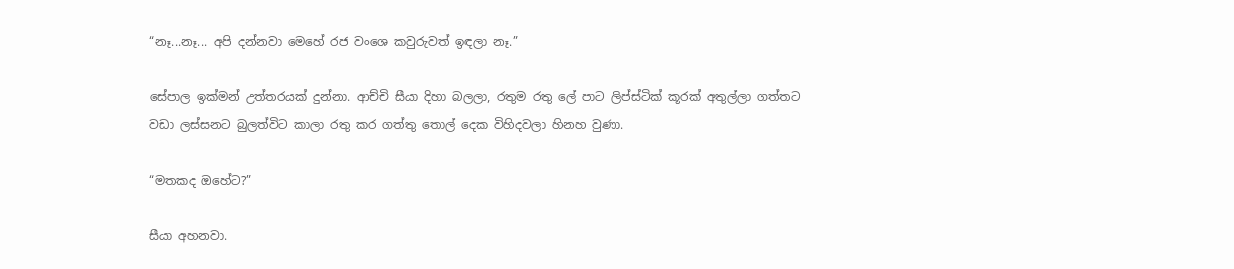“නෑ...නෑ... අපි දන්නවා මෙහේ රජ වංශෙ කවුරුවත් ඉඳලා නෑ.”

සේපාල ඉක්මන් උත්තරයක් දුන්නා. ආච්චි සීයා දිහා බලලා, රතුම රතු ලේ පාට ලිප්ස්ටික් කූරක් අතුල්ලා ගත්තට වඩා ලස්සනට බුලත්විට කාලා රතු කර ගත්තු තොල් දෙක විහිදවලා හිනහ වුණා.

“මතකද ඔහේට?”

සීයා අහනවා.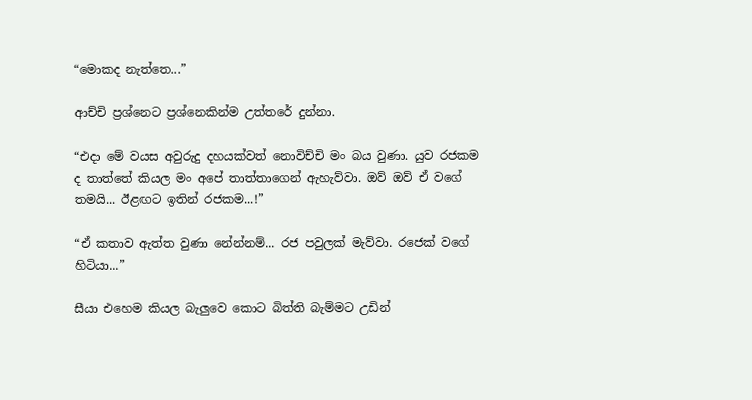“මොකද නැත්තෙ...”

ආච්චි ප්‍රශ්නෙට ප්‍රශ්නෙකින්ම උත්තරේ දුන්නා.

“එදා මේ වයස අවුරුදු දහයක්වත් නොවිච්චි මං බය වුණා. යුව රජකම ද තාත්තේ කියල මං අපේ තාත්තාගෙන් ඇහැව්වා. ඔව් ඔව් ඒ වගේ තමයි... ඊළඟට ඉතින් රජකම...!”

“ඒ කතාව ඇත්ත වුණා නේන්නම්... රජ පවුලක් මැව්වා. රජෙක් වගේ හිටියා...”

සීයා එහෙම කියල බැලුවෙ කොට බිත්ති බැම්මට උඩින්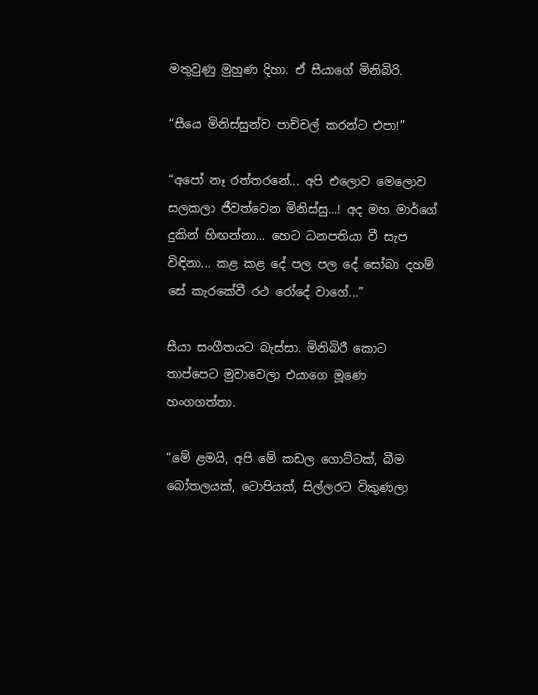මතුවුණු මුහුණ දිහා. ඒ සීයාගේ මිනිබිරි.

“සීයෙ මිනිස්සුන්ව පාච්චල් කරන්ට එපා!”

“අපෝ නෑ රත්තරනේ... අපි එලොව මෙලොව සලකලා ජීවත්වෙන මිනිස්සු...! අද මහ මාර්ගේ දුකින් හිඟන්නා... හෙට ධනපතියා වී සැප විඳිනා... කළ කළ දේ පල පල දේ සෝබා දහම් සේ කැරකේවී රථ රෝදේ වාගේ...”

සීයා සංගීතයට බැස්සා. මිනිබිරී කොට තාප්පෙට මුවාවෙලා එයාගෙ මූණෙ හංගගත්තා.

“මේ ළමයි, අපි මේ කඩල ගොට්ටක්, බීම බෝතලයක්, ටොපියක්, සිල්ලරට විකුණලා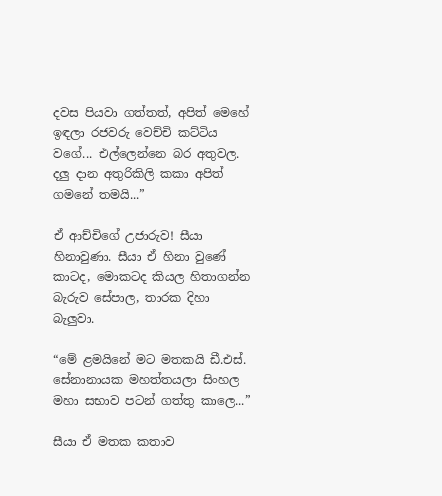දවස පියවා ගත්තත්, අපිත් මෙහේ ඉඳලා රජවරු වෙච්චි කට්ටිය වගේ... එල්ලෙන්නෙ බර අතුවල‍. දලු දාන අතුරිකිලි කකා අපිත් ගමනේ තමයි...”

ඒ ආච්චිගේ උජාරුව! සීයා හිනාවුණා. සීයා ඒ හිනා වුණේ කාටද, මොකටද කියල හිතාගන්න බැරුව සේපාල, තාරක දිහා බැලුවා.

“මේ ළමයිනේ මට මතකයි ඩී.එස්. සේනානායක මහත්තයලා සිංහල මහා සභාව පටන් ගත්තු කාලෙ...”

සීයා ඒ මතක කතාව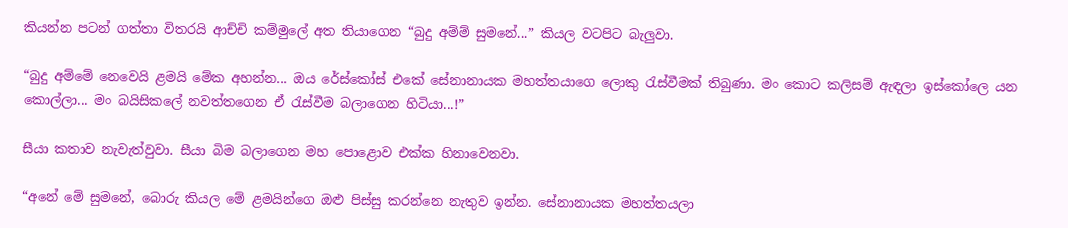කියන්න පටන් ගත්තා විතරයි ආච්චි කම්මුලේ අත තියාගෙන “බුදු අම්ම් සුමනේ...” කියල වටපිට බැලුවා.

“බුදු අම්මේ නෙවෙයි ළමයි මේක අහන්න... ඔය රේස්කෝස් එකේ සේනානායක මහත්තයාගෙ ලොකු රැස්වීමක් තිබුණා. මං කොට කලිසම් ඇඳලා ඉස්කෝලෙ යන කොල්ලා... මං බයිසිකලේ නවත්තගෙන ඒ රැස්වීම බලාගෙන හිටියා...!”

සීයා කතාව නැවැත්වුවා. සීයා බිම බලාගෙන මහ පොළොව එක්ක හිනාවෙනවා.

“අනේ මේ සුමනේ, බොරු කියල මේ ළමයින්ගෙ ඔළු පිස්සු කරන්නෙ නැතුව ඉන්න. සේනානායක මහත්තයලා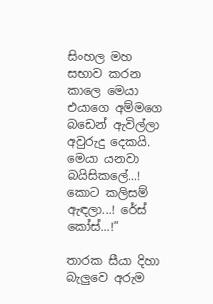සිංහල මහ සභාව කරන කාලෙ මෙයා එයාගෙ අම්මගෙ බඩෙන් ඇවිල්ලා අවුරුදු දෙකයි. මෙයා යනවා බයිසිකලේ...! කොට කලිසම් ඇඳලා...! රේස් කෝස්...!”

තාරක සීයා දිහා බැලුවෙ අරුම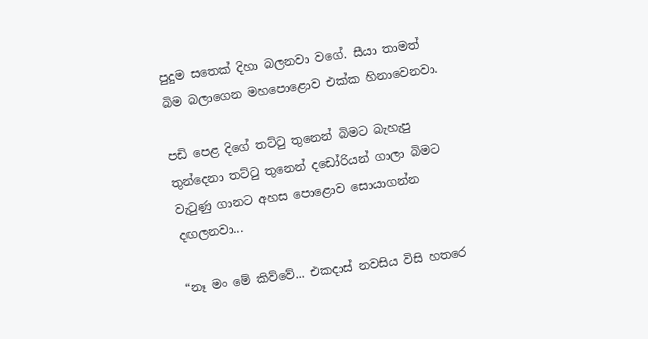පුදුම සතෙක් දිහා බලනවා වගේ. සීයා තාමත් බිම බලාගෙන මහපොළොව එක්ක හිනාවෙනවා.

පඩි පෙළ දිගේ තට්ටු තුනෙන් ‍බිමට බැහැපු තුන්දෙනා තට්ටු තුනෙන් දඩෝරියන් ගාලා බිමට වැටුණු ගානට අහස පොළොව සොයාගන්න දඟලනවා...

“නෑ මං මේ කිව්වේ... එකදාස් නවසිය විසි හතරෙ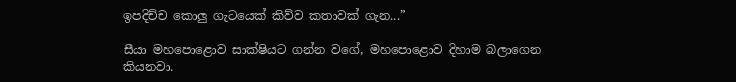ඉපදිච්ච කොලු ගැටයෙක් කිව්ව කතාවක් ගැන...”

සීයා මහපොළොව සාක්ෂියට ගන්න වගේ, මහපොළොව දිහාම බලාගෙන කියනවා.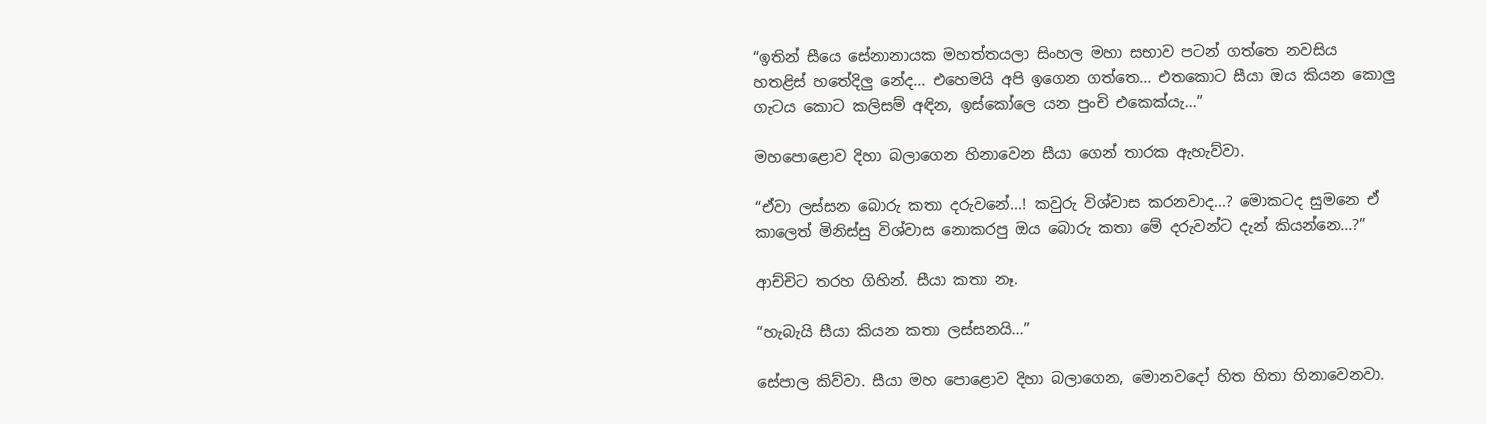“ඉතින් සීයෙ සේනානායක මහත්තයලා සිංහල මහා සභාව පටන් ගත්තෙ නවසිය හතළිස් හතේදිලු නේද... එහෙමයි අපි ඉගෙන ගත්තෙ... එතකොට සීයා ඔය කියන කොලු ගැටය කොට කලිසම් අඳින, ඉස්කෝලෙ යන පුංචි එකෙක්යැ...”

මහපොළොව දිහා බලාගෙන හිනාවෙන සීයා ගෙන් තාරක ඇහැව්වා.

“ඒවා ලස්සන බොරු කතා දරුවනේ...! කවුරු විශ්වාස කරනවාද...? මොකටද සුමනෙ ඒ කාලෙත් මිනිස්සු විශ්වාස නොකරපු ඔය බොරු කතා මේ දරුවන්ට දැන් කියන්නෙ...?”

ආච්චිට තරහ ගිහින්. සීයා කතා නෑ.

“හැබැයි සීයා කියන කතා ලස්සනයි...”

සේපාල කිව්වා. සීයා මහ පොළොව දිහා බලාගෙන, මොනවදෝ හිත හිතා හිනාවෙනවා.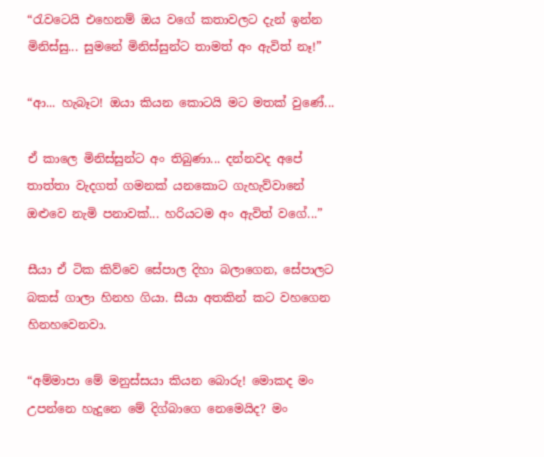“රැවටෙයි එහෙනම් ‍ඔය වගේ කතාවලට දැන් ඉන්න මිනිස්සු... සුමනේ මිනිස්සුන්ට තාමත් අං ඇවිත් නෑ!”

“ආ... හැබෑට! ඔයා කියන කොටයි මට මතක් වුණේ...

ඒ කාලෙ මිනිස්සුන්ට අං තිබුණා... දන්නවද අපේ තාත්තා වැදගත් ගමනක් යනකොට ගැහැව්වානේ ඔළුවෙ නැමි පනාවක්... හරියටම අං ඇවිත් වගේ...”

සීයා ඒ ටික කිව්වෙ සේපාල දිහා බලාගෙන, සේපාලට බකස් ගාලා හිනහ ගියා‍. සීයා අතකින් කට වහගෙන හිනහවෙනවා.

“අම්මාපා මේ මනුස්ස‍යා කියන බොරු! මොකද මං උපන්නෙ හැදුනෙ මේ දිග්බාගෙ නෙමෙයිද? මං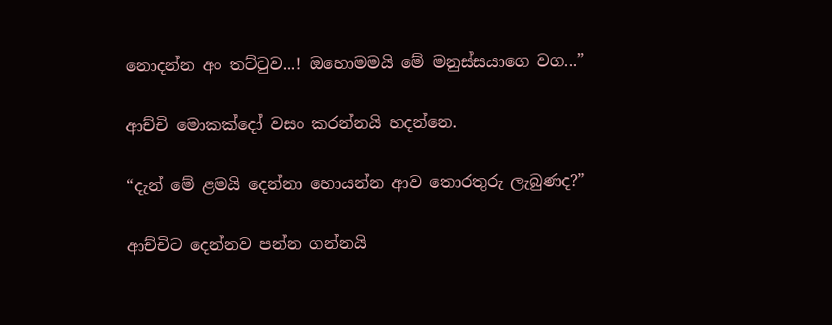නොදන්න අං තට්ටුව...! ඔහොමමයි මේ මනුස්සයාගෙ වග...”

ආච්චි මොකක්දෝ වසං කරන්නයි හදන්නෙ.

“දැන් මේ ළමයි දෙන්නා හොයන්න ආව තොරතුරු ලැබුණද?”

ආච්චිට දෙන්නව පන්න ගන්නයි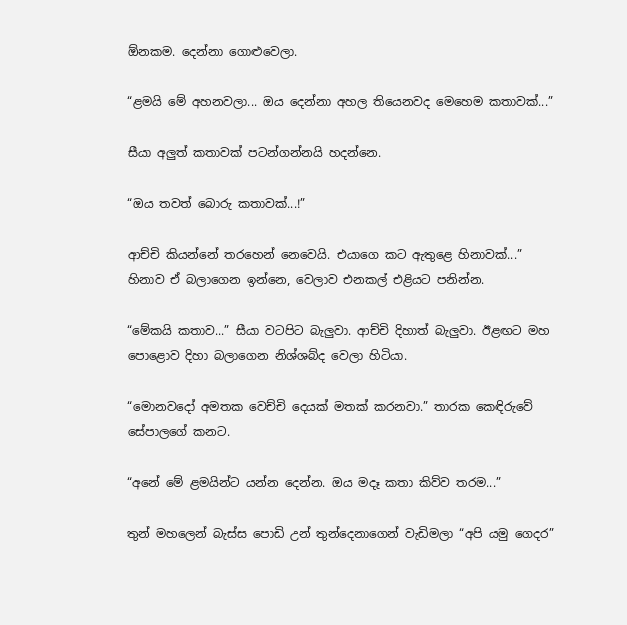ඕනකම. දෙන්නා ගොළුවෙලා.

“ළමයි මේ අහනවලා... ඔය දෙන්නා අහල තියෙනවද මෙහෙම කතාවක්...”

සීයා අලුත් කතාවක් පටන්ගන්නයි හදන්නෙ.

“ඔය තවත් බොරු කතාවක්...!”

ආච්චි කියන්නේ තරහෙන් නෙවෙයි. එයාගෙ කට ඇතුළෙ හිනාවක්...” හිනාව ඒ බලාගෙන ඉන්නෙ, වෙලාව එනකල් එළියට පනින්න.

“මේකයි කතාව...” සීයා වටපිට බැලුවා. ආච්චි දිහාත් බැලුවා. ඊළඟට මහ පොළොව දිහා බලාගෙන නිශ්ශබ්ද වෙලා හිටියා.

“මොනවදෝ අමතක වෙච්චි දෙයක් මතක් කරනවා.” තාරක කෙඳිරුවේ සේපාලගේ කනට.

“අනේ මේ ළමයින්ට යන්න දෙන්න. ඔය මදෑ කතා කිව්ව තරම...”

තුන් මහලෙන් බැස්ස පොඩි උන් තුන්දෙනාගෙන් වැඩිමලා “අපි යමු ගෙදර”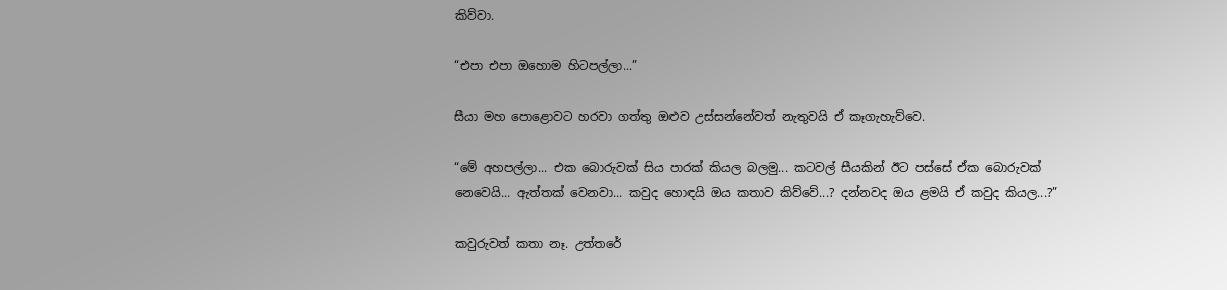කිව්වා.

“එපා එපා ඔහොම හිටපල්ලා...”

සීයා මහ පොළොවට හරවා ගත්තු ඔළුව උස්සන්නේවත් නැතුවයි ඒ කෑගැහැව්වෙ‍.

“මේ අහපල්ලා... එක බොරුවක් සිය පාරක් කියල බලමු... කටවල් සීයකින් ඊට පස්සේ ඒක බොරුවක් නෙවෙයි... ඇත්තක් වෙනවා... කවුද හොඳයි ඔය කතාව කිව්වේ...? දන්නවද ඔය ළමයි ඒ කවුද කියල...?”

කවුරුවත් කතා නෑ. උත්තරේ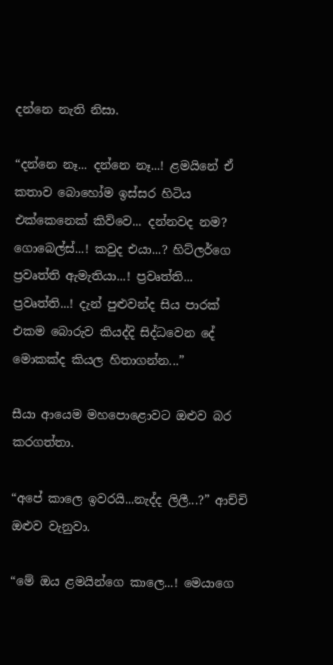දන්නෙ නැති නිසා.

“දන්නෙ නෑ... දන්නෙ නෑ...! ළමයිනේ ඒ කතාව බොහෝම ඉස්සර හිටිය එක්කෙනෙක් කිව්වෙ... දන්නවද නම? ගොබෙල්ස්...! කවුද එයා...? හිට්ලර්ගෙ ප්‍රවෘත්ති ඇමැතියා...! ප්‍රවෘත්ති... ප්‍රවෘත්ති...! දැන් පුළුවන්ද සිය පාරක් එකම බොරුව කියද්දි සිද්ධවෙන දේ මොකක්ද කියල හිතාගන්න...”

සීයා ආයෙම මහපොළොවට ඔළුව බර කරගත්තා.

“අපේ කාලෙ ඉවරයි...නැද්ද ලිලී...?” ආච්චි ඔළුව වැනුවා.

“මේ ඔය ළමයින්ගෙ කාලෙ...! මෙයාගෙ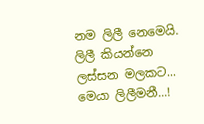නම ලිලී නෙමෙයි. ලිලී කියන්නෙ ලස්සන මලකට... මෙයා ලිලීමනී...!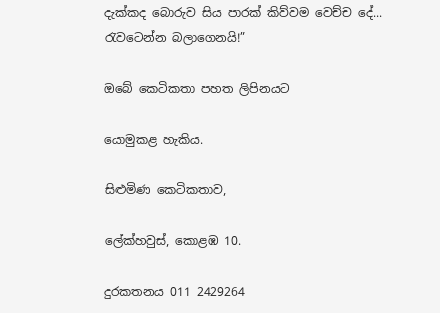දැක්කද බොරුව සිය පාරක් කිව්වම වෙච්ච දේ... රැවටෙන්න බලාගෙනයි!”

ඔබේ කෙටිකතා පහත ලිපිනයට

යොමුකළ හැකිය.

සිළුමිණ කෙටිකතාව,

ලේක්හවුස්, කොළඹ 10.

දුරකතනය 011 2429264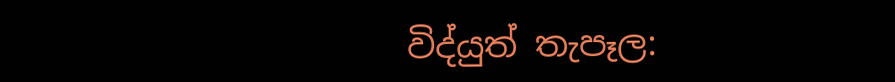විද්යුත් තැපෑල: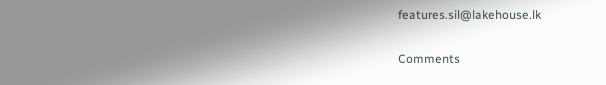features.sil@lakehouse.lk

Comments